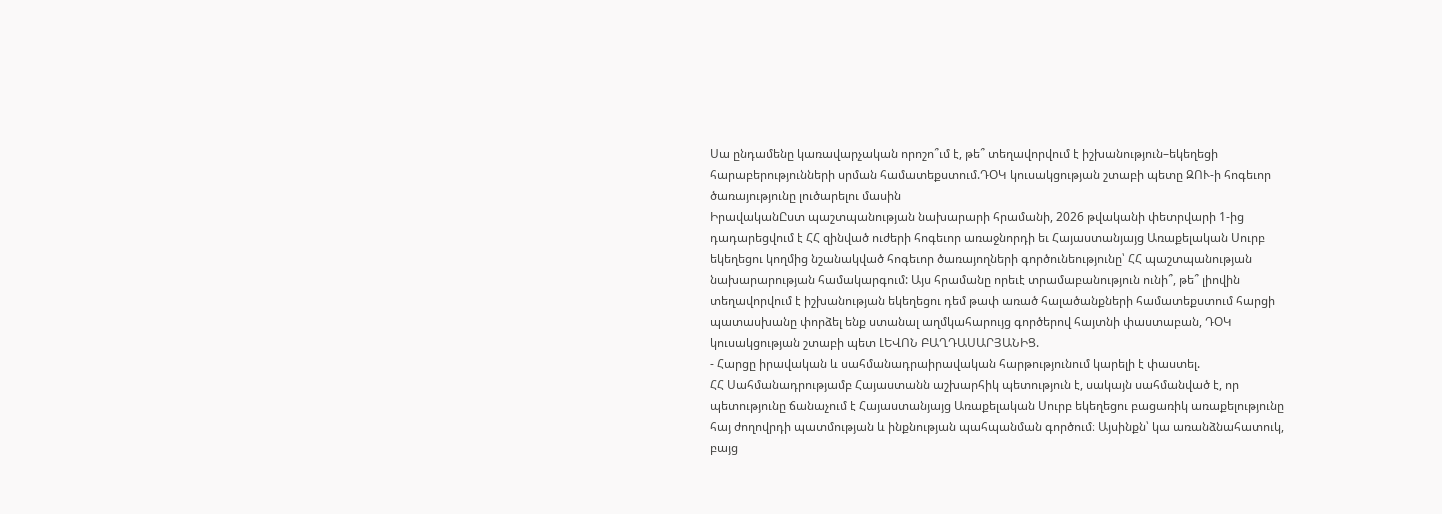Սա ընդամենը կառավարչական որոշո՞ւմ է, թե՞ տեղավորվում է իշխանություն–եկեղեցի հարաբերությունների սրման համատեքստում.ԴՕԿ կուսակցության շտաբի պետը ԶՈՒ-ի հոգեւոր ծառայությունը լուծարելու մասին
ԻրավականԸստ պաշտպանության նախարարի հրամանի, 2026 թվականի փետրվարի 1-ից դադարեցվում է ՀՀ զինված ուժերի հոգեւոր առաջնորդի եւ Հայաստանյայց Առաքելական Սուրբ եկեղեցու կողմից նշանակված հոգեւոր ծառայողների գործունեությունը՝ ՀՀ պաշտպանության նախարարության համակարգում: Այս հրամանը որեւէ տրամաբանություն ունի՞, թե՞ լիովին տեղավորվում է իշխանության եկեղեցու դեմ թափ առած հալածանքների համատեքստում հարցի պատասխանը փորձել ենք ստանալ աղմկահարույց գործերով հայտնի փաստաբան, ԴՕԿ կուսակցության շտաբի պետ ԼԵՎՈՆ ԲԱՂԴԱՍԱՐՅԱՆԻՑ.
- Հարցը իրավական և սահմանադրաիրավական հարթությունում կարելի է փաստել.
ՀՀ Սահմանադրությամբ Հայաստանն աշխարհիկ պետություն է, սակայն սահմանված է, որ պետությունը ճանաչում է Հայաստանյայց Առաքելական Սուրբ եկեղեցու բացառիկ առաքելությունը հայ ժողովրդի պատմության և ինքնության պահպանման գործում։ Այսինքն՝ կա առանձնահատուկ, բայց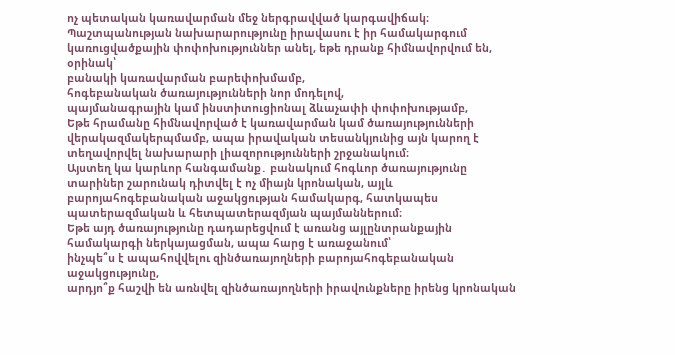ոչ պետական կառավարման մեջ ներգրավված կարգավիճակ։
Պաշտպանության նախարարությունը իրավասու է իր համակարգում կառուցվածքային փոփոխություններ անել, եթե դրանք հիմնավորվում են, օրինակ՝
բանակի կառավարման բարեփոխմամբ,
հոգեբանական ծառայությունների նոր մոդելով,
պայմանագրային կամ ինստիտուցիոնալ ձևաչափի փոփոխությամբ,
Եթե հրամանը հիմնավորված է կառավարման կամ ծառայությունների վերակազմակերպմամբ, ապա իրավական տեսանկյունից այն կարող է տեղավորվել նախարարի լիազորությունների շրջանակում։
Այստեղ կա կարևոր հանգամանք․ բանակում հոգևոր ծառայությունը տարիներ շարունակ դիտվել է ոչ միայն կրոնական, այլև բարոյահոգեբանական աջակցության համակարգ, հատկապես պատերազմական և հետպատերազմյան պայմաններում։
Եթե այդ ծառայությունը դադարեցվում է առանց այլընտրանքային համակարգի ներկայացման, ապա հարց է առաջանում՝
ինչպե՞ս է ապահովվելու զինծառայողների բարոյահոգեբանական աջակցությունը,
արդյո՞ք հաշվի են առնվել զինծառայողների իրավունքները իրենց կրոնական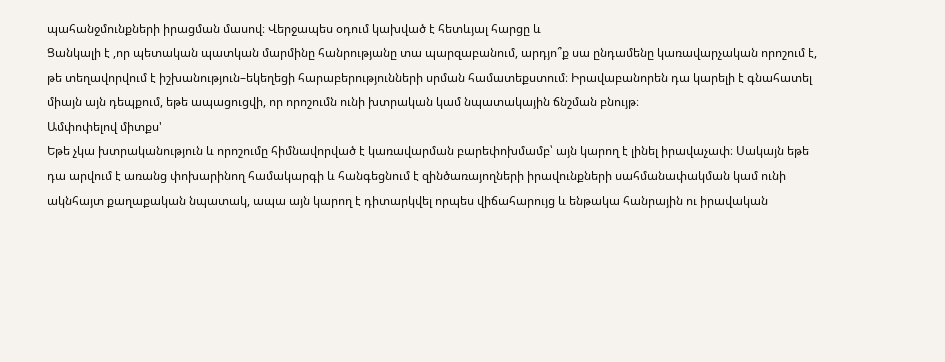պահանջմունքների իրացման մասով։ Վերջապես օդում կախված է հետևյալ հարցը և
Ցանկալի է ,որ պետական պատկան մարմինը հանրությանը տա պարզաբանում, արդյո՞ք սա ընդամենը կառավարչական որոշում է, թե տեղավորվում է իշխանություն–եկեղեցի հարաբերությունների սրման համատեքստում։ Իրավաբանորեն դա կարելի է գնահատել միայն այն դեպքում, եթե ապացուցվի, որ որոշումն ունի խտրական կամ նպատակային ճնշման բնույթ։
Ամփոփելով միտքս'
Եթե չկա խտրականություն և որոշումը հիմնավորված է կառավարման բարեփոխմամբ՝ այն կարող է լինել իրավաչափ։ Սակայն եթե դա արվում է առանց փոխարինող համակարգի և հանգեցնում է զինծառայողների իրավունքների սահմանափակման կամ ունի ակնհայտ քաղաքական նպատակ, ապա այն կարող է դիտարկվել որպես վիճահարույց և ենթակա հանրային ու իրավական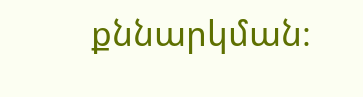քննարկման։